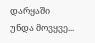დარყაში
უნდა მოვყვე...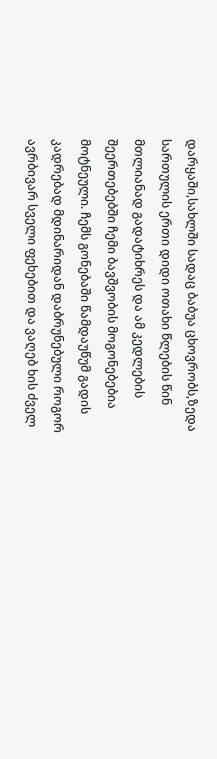დარყაში,სახლში სადაც ბაბუა ცხოვრობს,ზედა სართულის ერთი დიდი ოთახი წლების წინ მთლიანად გადატიხრეს და ამ კედლების შეერთებებში ჩემი ბავშვობის მოგონებებია მოტნეული. ჩემს გონებაში წამდაუწუმ გადის კადრებად მდინარიდან დაბრუნებული როგორ ავრბივარ სველი ფეხებით და ვაღებ ხის ძველ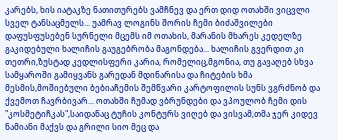კარებს, ხის იატაკზე ნათითურებს ვამჩნევ და ერთ დიდ ოთახში ვიცვლი სველ ტანსაცმელს... უამრავ ლოგინს შორის ჩემი ბიძაშვილები დაფუსფუსებენ სურნელი მცემს იმ ოთახის, მარანის მხარეს კედელზე გაკიდებული ხალიჩის გაუგებრობა მაგონდება... ხალიჩის გვერდით კი თეთრი,ზუსტად კედლისფერი კარია, რომელიც,მგონია, თუ გავაღებ სხვა სამყაროში გამიყვანს გარედან მდინარისა და ჩიტების ხმა მესმის,მოშიებული ბებიაჩემის შემწვარი კარტოფილის სუნს ვგრძნობ და ქვემოთ ჩავრბივარ... ოთახში ჩუმად ვბრუნდები და ვპოულობ ჩემი დის "კოსმეტიჩკას",საიდანაც ტუჩის კონტურს ვიღებ და ვისვამ,თმა ჯერ კიდევ ნამიანი მაქვს და გრილი სიო მეც და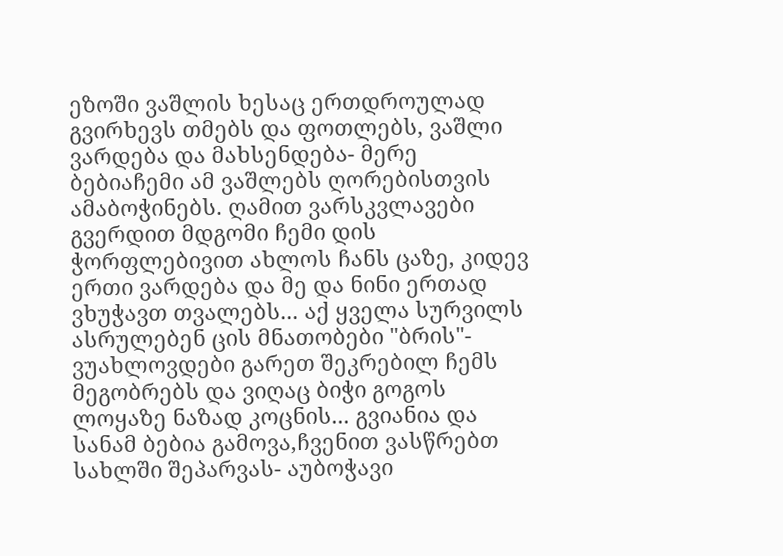ეზოში ვაშლის ხესაც ერთდროულად გვირხევს თმებს და ფოთლებს, ვაშლი ვარდება და მახსენდება- მერე ბებიაჩემი ამ ვაშლებს ღორებისთვის ამაბოჭინებს. ღამით ვარსკვლავები გვერდით მდგომი ჩემი დის ჭორფლებივით ახლოს ჩანს ცაზე, კიდევ ერთი ვარდება და მე და ნინი ერთად ვხუჭავთ თვალებს... აქ ყველა სურვილს ასრულებენ ცის მნათობები "ბრის"- ვუახლოვდები გარეთ შეკრებილ ჩემს მეგობრებს და ვიღაც ბიჭი გოგოს ლოყაზე ნაზად კოცნის... გვიანია და სანამ ბებია გამოვა,ჩვენით ვასწრებთ სახლში შეპარვას- აუბოჭავი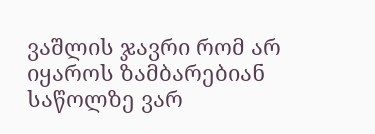ვაშლის ჯავრი რომ არ იყაროს ზამბარებიან საწოლზე ვარ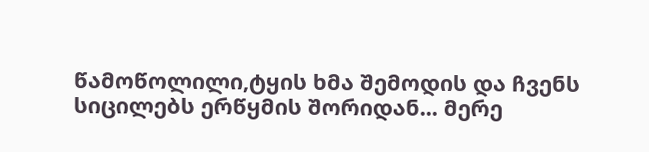წამოწოლილი,ტყის ხმა შემოდის და ჩვენს სიცილებს ერწყმის შორიდან... მერე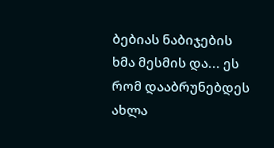ბებიას ნაბიჯების ხმა მესმის და... ეს რომ დააბრუნებდეს ახლა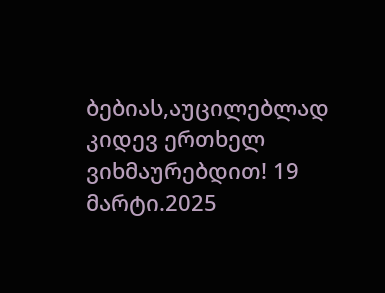ბებიას,აუცილებლად კიდევ ერთხელ ვიხმაურებდით! 19 მარტი.2025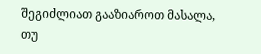შეგიძლიათ გააზიაროთ მასალა, თუ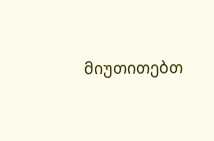მიუთითებთ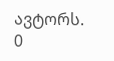ავტორს.
0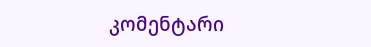კომენტარი